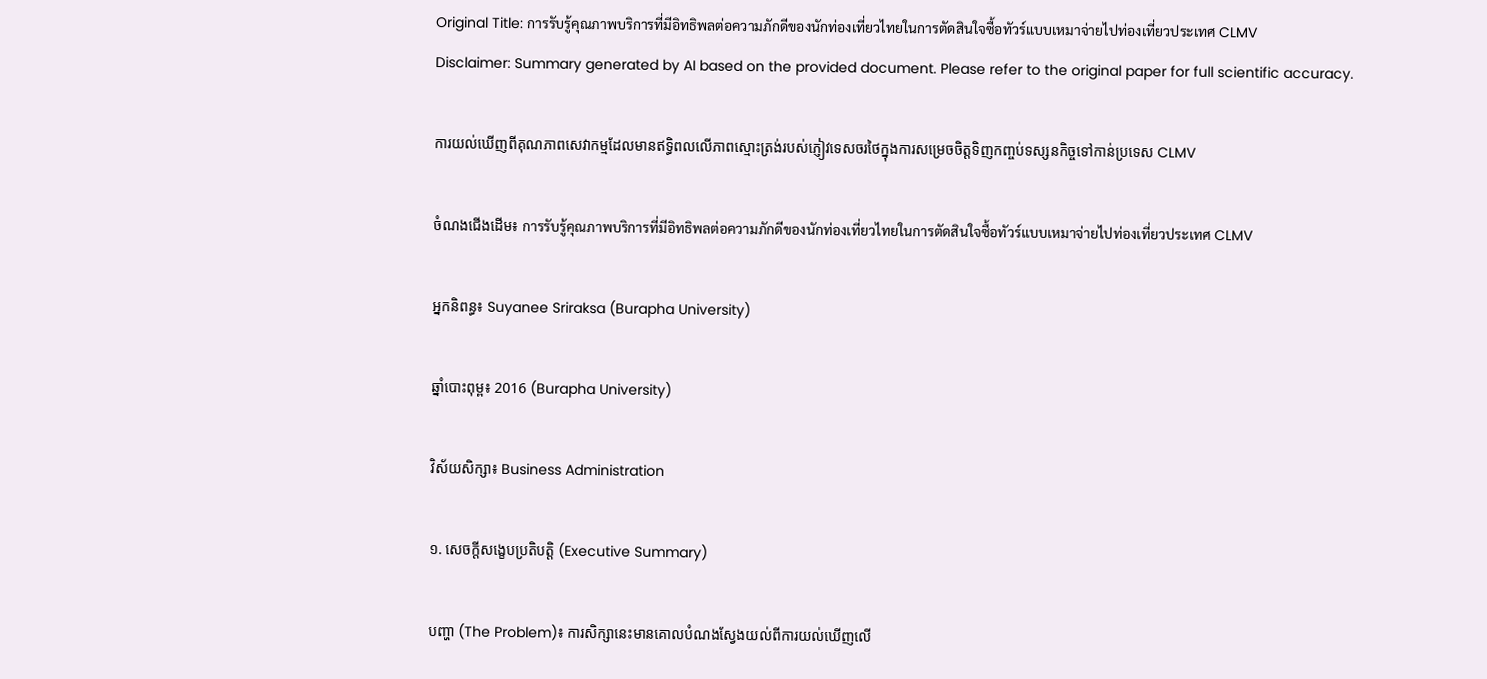Original Title: การรับรู้คุณภาพบริการที่มีอิทธิพลต่อความภักดีของนักท่องเที่ยวไทยในการตัดสินใจซื้อทัวร์แบบเหมาจ่ายไปท่องเที่ยวประเทศ CLMV
Disclaimer: Summary generated by AI based on the provided document. Please refer to the original paper for full scientific accuracy.

ការយល់ឃើញពីគុណភាពសេវាកម្មដែលមានឥទ្ធិពលលើភាពស្មោះត្រង់របស់ភ្ញៀវទេសចរថៃក្នុងការសម្រេចចិត្តទិញកញ្ចប់ទស្សនកិច្ចទៅកាន់ប្រទេស CLMV

ចំណងជើងដើម៖ การรับรู้คุณภาพบริการที่มีอิทธิพลต่อความภักดีของนักท่องเที่ยวไทยในการตัดสินใจซื้อทัวร์แบบเหมาจ่ายไปท่องเที่ยวประเทศ CLMV

អ្នកនិពន្ធ៖ Suyanee Sriraksa (Burapha University)

ឆ្នាំបោះពុម្ព៖ 2016 (Burapha University)

វិស័យសិក្សា៖ Business Administration

១. សេចក្តីសង្ខេបប្រតិបត្តិ (Executive Summary)

បញ្ហា (The Problem)៖ ការសិក្សានេះមានគោលបំណងស្វែងយល់ពីការយល់ឃើញលើ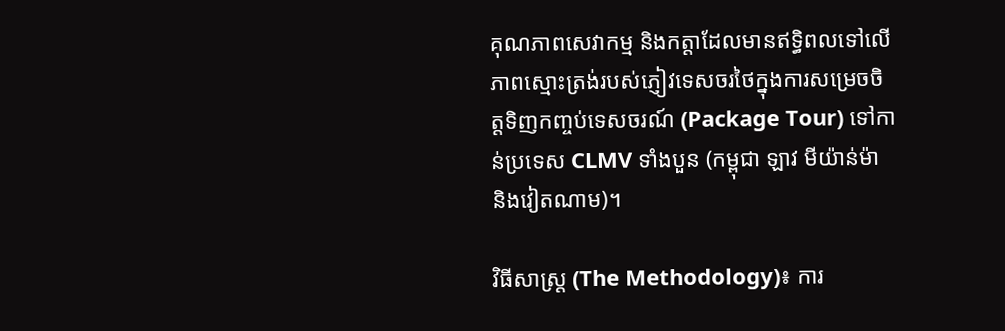គុណភាពសេវាកម្ម និងកត្តាដែលមានឥទ្ធិពលទៅលើភាពស្មោះត្រង់របស់ភ្ញៀវទេសចរថៃក្នុងការសម្រេចចិត្តទិញកញ្ចប់ទេសចរណ៍ (Package Tour) ទៅកាន់ប្រទេស CLMV ទាំងបួន (កម្ពុជា ឡាវ មីយ៉ាន់ម៉ា និងវៀតណាម)។

វិធីសាស្ត្រ (The Methodology)៖ ការ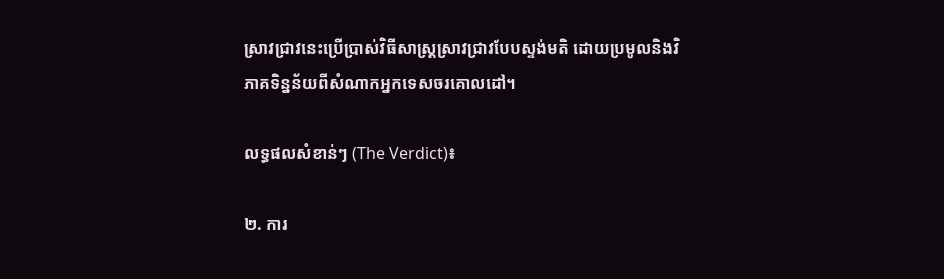ស្រាវជ្រាវនេះប្រើប្រាស់វិធីសាស្ត្រស្រាវជ្រាវបែបស្ទង់មតិ ដោយប្រមូលនិងវិភាគទិន្នន័យពីសំណាកអ្នកទេសចរគោលដៅ។

លទ្ធផលសំខាន់ៗ (The Verdict)៖

២. ការ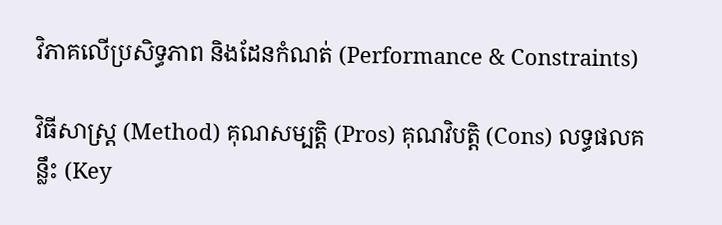វិភាគលើប្រសិទ្ធភាព និងដែនកំណត់ (Performance & Constraints)

វិធីសាស្ត្រ (Method) គុណសម្បត្តិ (Pros) គុណវិបត្តិ (Cons) លទ្ធផលគន្លឹះ (Key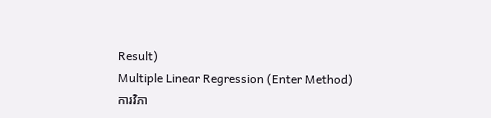Result)
Multiple Linear Regression (Enter Method)
ការវិភា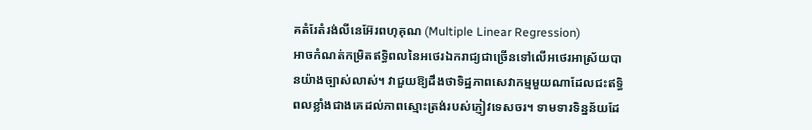គតំរែតំរង់លីនេអ៊ែរពហុគុណ (Multiple Linear Regression)
អាចកំណត់កម្រិតឥទ្ធិពលនៃអថេរឯករាជ្យជាច្រើនទៅលើអថេរអាស្រ័យបានយ៉ាងច្បាស់លាស់។ វាជួយឱ្យដឹងថាទិដ្ឋភាពសេវាកម្មមួយណាដែលជះឥទ្ធិពលខ្លាំងជាងគេដល់ភាពស្មោះត្រង់របស់ភ្ញៀវទេសចរ។ ទាមទារទិន្នន័យដែ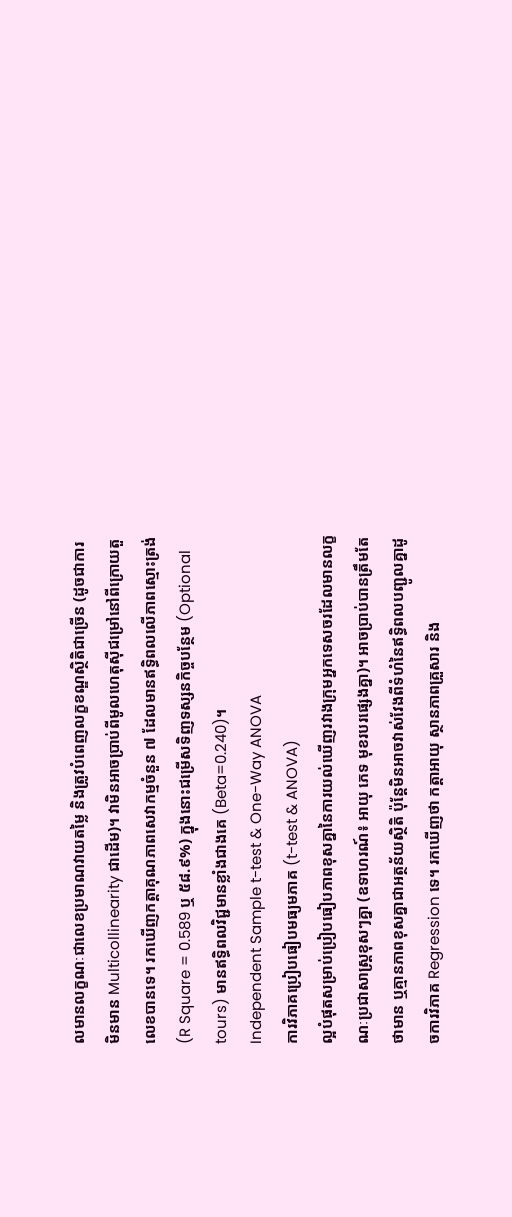លមានលក្ខណៈជាលេខប្រមាណវាយតម្លៃ និងត្រូវបំពេញលក្ខខណ្ឌស្ថិតិជាច្រើន (ដូចជាការមិនមាន Multicollinearity ជាដើម)។ វាមិនអាចប្រាប់ពីមូលហេតុស៊ីជម្រៅនៅពីក្រោយតួលេខបានទេ។ រកឃើញកត្តាគុណភាពសេវាកម្មចំនួន ៧ ដែលមានឥទ្ធិពលលើភាពស្មោះត្រង់ (R Square = 0.589 ឬ ៥៨.៩%) ក្នុងនោះជម្រើសទិញទស្សនកិច្ចបន្ថែម (Optional tours) មានឥទ្ធិពលវិជ្ជមានខ្លាំងជាងគេ (Beta=0.240)។
Independent Sample t-test & One-Way ANOVA
ការវិភាគប្រៀបធៀបមធ្យមភាគ (t-test & ANOVA)
ល្អបំផុតសម្រាប់ប្រៀបធៀបភាពខុសគ្នានៃការយល់ឃើញរវាងក្រុមអ្នកទេសចរដែលមានលក្ខណៈប្រជាសាស្ត្រខុសៗគ្នា (ឧទាហរណ៍៖ អាយុ ភេទ មុខរបរផ្សេងគ្នា)។ អាចប្រាប់បានត្រឹមតែថាមាន ឬគ្មានភាពខុសគ្នាជាអត្ថន័យស្ថិតិ ប៉ុន្តែមិនអាចវាស់វែងពីទំហំនៃឥទ្ធិពលបញ្ជូលគ្នាដូចការវិភាគ Regression ទេ។ រកឃើញថា កត្តាអាយុ ស្ថានភាពគ្រួសារ និង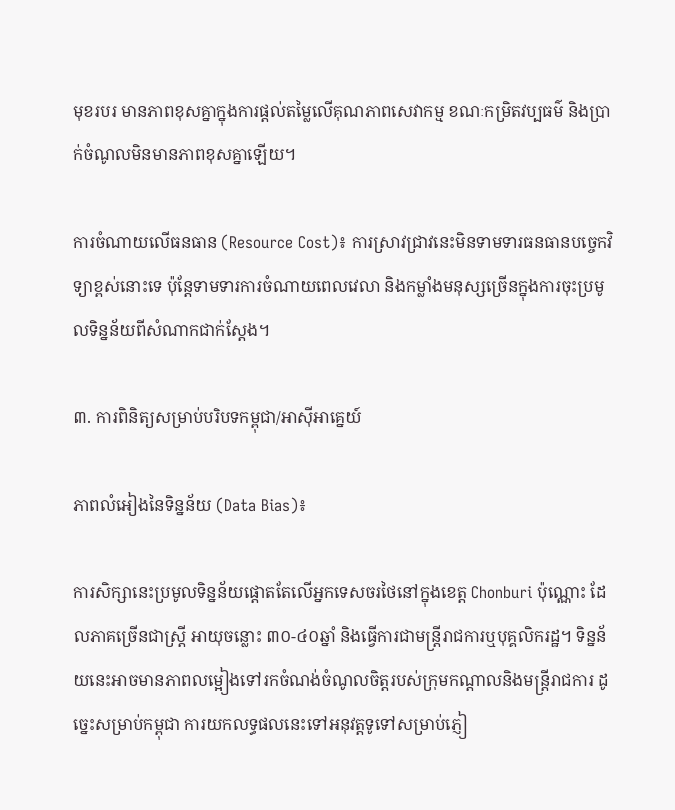មុខរបរ មានភាពខុសគ្នាក្នុងការផ្តល់តម្លៃលើគុណភាពសេវាកម្ម ខណៈកម្រិតវប្បធម៌ និងប្រាក់ចំណូលមិនមានភាពខុសគ្នាឡើយ។

ការចំណាយលើធនធាន (Resource Cost)៖ ការស្រាវជ្រាវនេះមិនទាមទារធនធានបច្ចេកវិទ្យាខ្ពស់នោះទេ ប៉ុន្តែទាមទារការចំណាយពេលវេលា និងកម្លាំងមនុស្សច្រើនក្នុងការចុះប្រមូលទិន្នន័យពីសំណាកជាក់ស្តែង។

៣. ការពិនិត្យសម្រាប់បរិបទកម្ពុជា/អាស៊ីអាគ្នេយ៍

ភាពលំអៀងនៃទិន្នន័យ (Data Bias)៖

ការសិក្សានេះប្រមូលទិន្នន័យផ្តោតតែលើអ្នកទេសចរថៃនៅក្នុងខេត្ត Chonburi ប៉ុណ្ណោះ ដែលភាគច្រើនជាស្ត្រី អាយុចន្លោះ ៣០-៤០ឆ្នាំ និងធ្វើការជាមន្ត្រីរាជការឬបុគ្គលិករដ្ឋ។ ទិន្នន័យនេះអាចមានភាពលម្អៀងទៅរកចំណង់ចំណូលចិត្តរបស់ក្រុមកណ្តាលនិងមន្ត្រីរាជការ ដូច្នេះសម្រាប់កម្ពុជា ការយកលទ្ធផលនេះទៅអនុវត្តទូទៅសម្រាប់ភ្ញៀ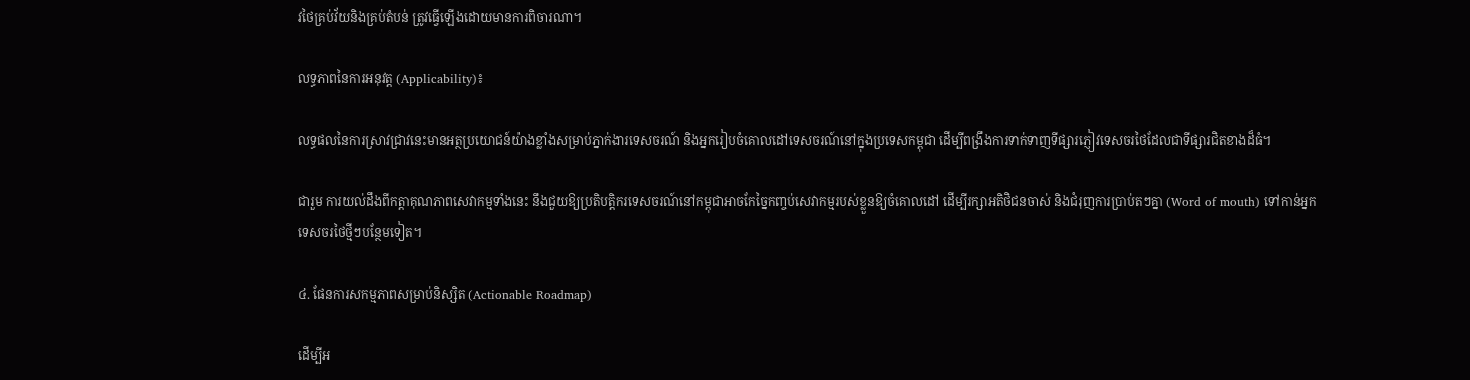វថៃគ្រប់វ័យនិងគ្រប់តំបន់ ត្រូវធ្វើឡើងដោយមានការពិចារណា។

លទ្ធភាពនៃការអនុវត្ត (Applicability)៖

លទ្ធផលនៃការស្រាវជ្រាវនេះមានអត្ថប្រយោជន៍យ៉ាងខ្លាំងសម្រាប់ភ្នាក់ងារទេសចរណ៍ និងអ្នករៀបចំគោលដៅទេសចរណ៍នៅក្នុងប្រទេសកម្ពុជា ដើម្បីពង្រឹងការទាក់ទាញទីផ្សារភ្ញៀវទេសចរថៃដែលជាទីផ្សារជិតខាងដ៏ធំ។

ជារួម ការយល់ដឹងពីកត្តាគុណភាពសេវាកម្មទាំងនេះ នឹងជួយឱ្យប្រតិបត្តិករទេសចរណ៍នៅកម្ពុជាអាចកែច្នៃកញ្ចប់សេវាកម្មរបស់ខ្លួនឱ្យចំគោលដៅ ដើម្បីរក្សាអតិថិជនចាស់ និងជំរុញការប្រាប់តៗគ្នា (Word of mouth) ទៅកាន់អ្នកទេសចរថៃថ្មីៗបន្ថែមទៀត។

៤. ផែនការសកម្មភាពសម្រាប់និស្សិត (Actionable Roadmap)

ដើម្បីអ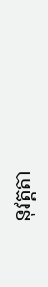នុវត្តតា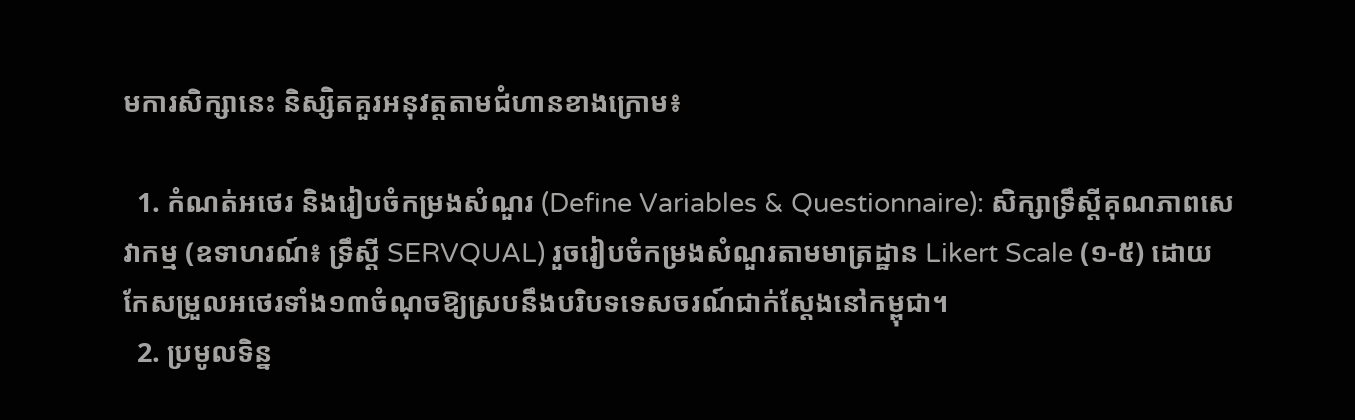មការសិក្សានេះ និស្សិតគួរអនុវត្តតាមជំហានខាងក្រោម៖

  1. កំណត់អថេរ និងរៀបចំកម្រងសំណួរ (Define Variables & Questionnaire): សិក្សាទ្រឹស្តីគុណភាពសេវាកម្ម (ឧទាហរណ៍៖ ទ្រឹស្តី SERVQUAL) រួចរៀបចំកម្រងសំណួរតាមមាត្រដ្ឋាន Likert Scale (១-៥) ដោយកែសម្រួលអថេរទាំង១៣ចំណុចឱ្យស្របនឹងបរិបទទេសចរណ៍ជាក់ស្តែងនៅកម្ពុជា។
  2. ប្រមូលទិន្ន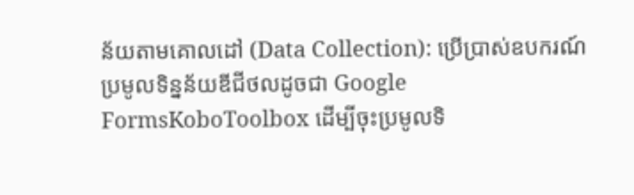ន័យតាមគោលដៅ (Data Collection): ប្រើប្រាស់ឧបករណ៍ប្រមូលទិន្នន័យឌីជីថលដូចជា Google FormsKoboToolbox ដើម្បីចុះប្រមូលទិ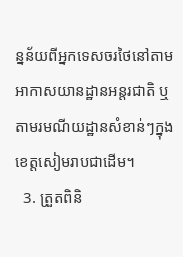ន្នន័យពីអ្នកទេសចរថៃនៅតាមអាកាសយានដ្ឋានអន្តរជាតិ ឬតាមរមណីយដ្ឋានសំខាន់ៗក្នុងខេត្តសៀមរាបជាដើម។
  3. ត្រួតពិនិ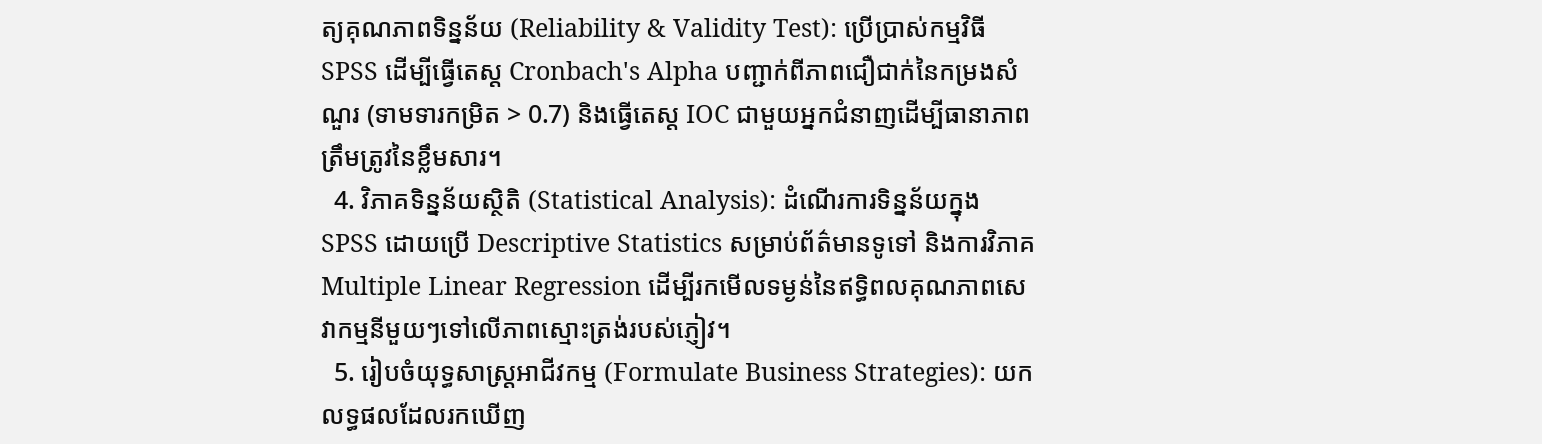ត្យគុណភាពទិន្នន័យ (Reliability & Validity Test): ប្រើប្រាស់កម្មវិធី SPSS ដើម្បីធ្វើតេស្ត Cronbach's Alpha បញ្ជាក់ពីភាពជឿជាក់នៃកម្រងសំណួរ (ទាមទារកម្រិត > 0.7) និងធ្វើតេស្ត IOC ជាមួយអ្នកជំនាញដើម្បីធានាភាពត្រឹមត្រូវនៃខ្លឹមសារ។
  4. វិភាគទិន្នន័យស្ថិតិ (Statistical Analysis): ដំណើរការទិន្នន័យក្នុង SPSS ដោយប្រើ Descriptive Statistics សម្រាប់ព័ត៌មានទូទៅ និងការវិភាគ Multiple Linear Regression ដើម្បីរកមើលទម្ងន់នៃឥទ្ធិពលគុណភាពសេវាកម្មនីមួយៗទៅលើភាពស្មោះត្រង់របស់ភ្ញៀវ។
  5. រៀបចំយុទ្ធសាស្ត្រអាជីវកម្ម (Formulate Business Strategies): យកលទ្ធផលដែលរកឃើញ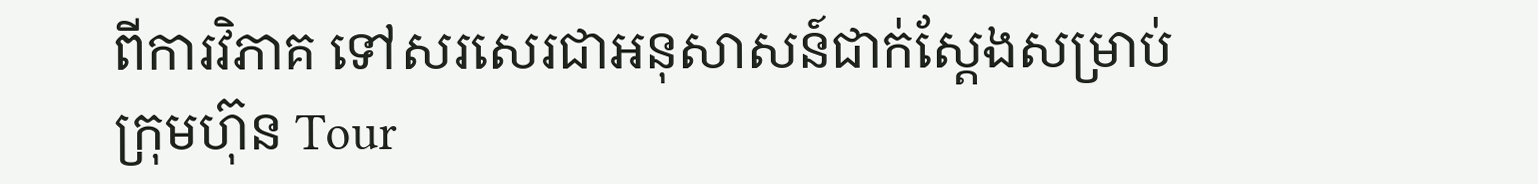ពីការវិភាគ ទៅសរសេរជាអនុសាសន៍ជាក់ស្តែងសម្រាប់ក្រុមហ៊ុន Tour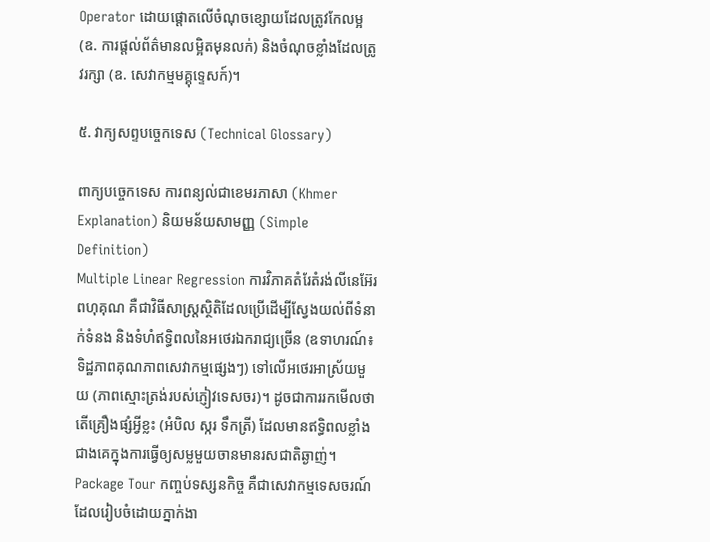Operator ដោយផ្តោតលើចំណុចខ្សោយដែលត្រូវកែលម្អ (ឧ. ការផ្តល់ព័ត៌មានលម្អិតមុនលក់) និងចំណុចខ្លាំងដែលត្រូវរក្សា (ឧ. សេវាកម្មមគ្គុទ្ទេសក៍)។

៥. វាក្យសព្ទបច្ចេកទេស (Technical Glossary)

ពាក្យបច្ចេកទេស ការពន្យល់ជាខេមរភាសា (Khmer Explanation) និយមន័យសាមញ្ញ (Simple Definition)
Multiple Linear Regression ការវិភាគតំរែតំរង់លីនេអ៊ែរពហុគុណ គឺជាវិធីសាស្ត្រស្ថិតិដែលប្រើដើម្បីស្វែងយល់ពីទំនាក់ទំនង និងទំហំឥទ្ធិពលនៃអថេរឯករាជ្យច្រើន (ឧទាហរណ៍៖ ទិដ្ឋភាពគុណភាពសេវាកម្មផ្សេងៗ) ទៅលើអថេរអាស្រ័យមួយ (ភាពស្មោះត្រង់របស់ភ្ញៀវទេសចរ)។ ដូចជាការរកមើលថាតើគ្រឿងផ្សំអ្វីខ្លះ (អំបិល ស្ករ ទឹកត្រី) ដែលមានឥទ្ធិពលខ្លាំងជាងគេក្នុងការធ្វើឲ្យសម្លមួយចានមានរសជាតិឆ្ងាញ់។
Package Tour កញ្ចប់ទស្សនកិច្ច គឺជាសេវាកម្មទេសចរណ៍ដែលរៀបចំដោយភ្នាក់ងា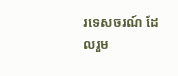រទេសចរណ៍ ដែលរួម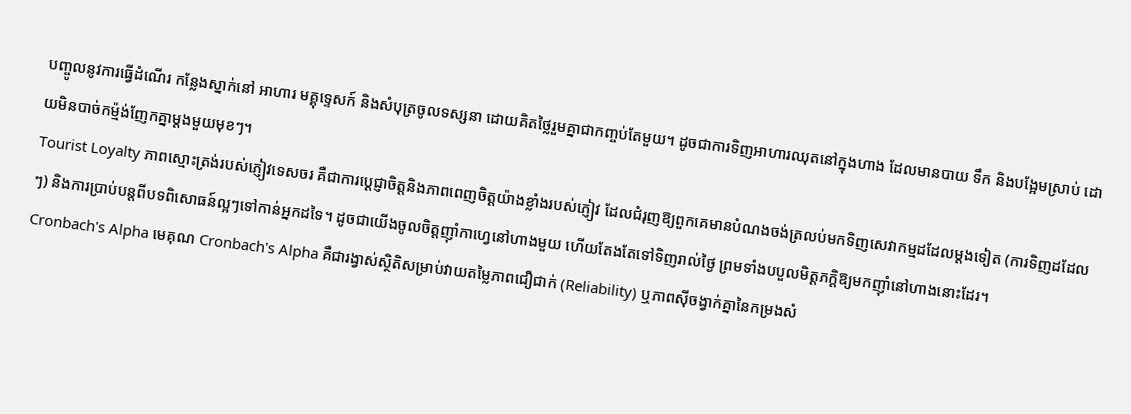បញ្ចូលនូវការធ្វើដំណើរ កន្លែងស្នាក់នៅ អាហារ មគ្គុទ្ទេសក៍ និងសំបុត្រចូលទស្សនា ដោយគិតថ្លៃរួមគ្នាជាកញ្ចប់តែមួយ។ ដូចជាការទិញអាហារឈុតនៅក្នុងហាង ដែលមានបាយ ទឹក និងបង្អែមស្រាប់ ដោយមិនបាច់កម្ម៉ង់ញែកគ្នាម្តងមួយមុខៗ។
Tourist Loyalty ភាពស្មោះត្រង់របស់ភ្ញៀវទេសចរ គឺជាការប្តេជ្ញាចិត្តនិងភាពពេញចិត្តយ៉ាងខ្លាំងរបស់ភ្ញៀវ ដែលជំរុញឱ្យពួកគេមានបំណងចង់ត្រលប់មកទិញសេវាកម្មដដែលម្តងទៀត (ការទិញដដែលៗ) និងការប្រាប់បន្តពីបទពិសោធន៍ល្អៗទៅកាន់អ្នកដទៃ។ ដូចជាយើងចូលចិត្តញ៉ាំកាហ្វេនៅហាងមួយ ហើយតែងតែទៅទិញរាល់ថ្ងៃ ព្រមទាំងបបួលមិត្តភក្តិឱ្យមកញ៉ាំនៅហាងនោះដែរ។
Cronbach's Alpha មេគុណ Cronbach's Alpha គឺជារង្វាស់ស្ថិតិសម្រាប់វាយតម្លៃភាពជឿជាក់ (Reliability) ឬភាពស៊ីចង្វាក់គ្នានៃកម្រងសំ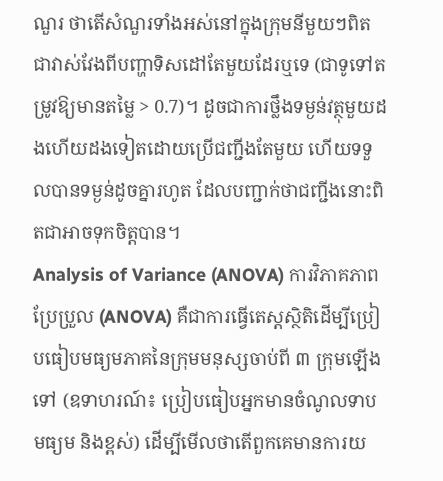ណួរ ថាតើសំណួរទាំងអស់នៅក្នុងក្រុមនីមួយៗពិតជាវាស់វែងពីបញ្ហាទិសដៅតែមួយដែរឬទេ (ជាទូទៅតម្រូវឱ្យមានតម្លៃ > 0.7)។ ដូចជាការថ្លឹងទម្ងន់វត្ថុមួយដងហើយដងទៀតដោយប្រើជញ្ជីងតែមួយ ហើយទទួលបានទម្ងន់ដូចគ្នារហូត ដែលបញ្ជាក់ថាជញ្ជីងនោះពិតជាអាចទុកចិត្តបាន។
Analysis of Variance (ANOVA) ការវិភាគភាពប្រែប្រួល (ANOVA) គឺជាការធ្វើតេស្តស្ថិតិដើម្បីប្រៀបធៀបមធ្យមភាគនៃក្រុមមនុស្សចាប់ពី ៣ ក្រុមឡើងទៅ (ឧទាហរណ៍៖ ប្រៀបធៀបអ្នកមានចំណូលទាប មធ្យម និងខ្ពស់) ដើម្បីមើលថាតើពួកគេមានការយ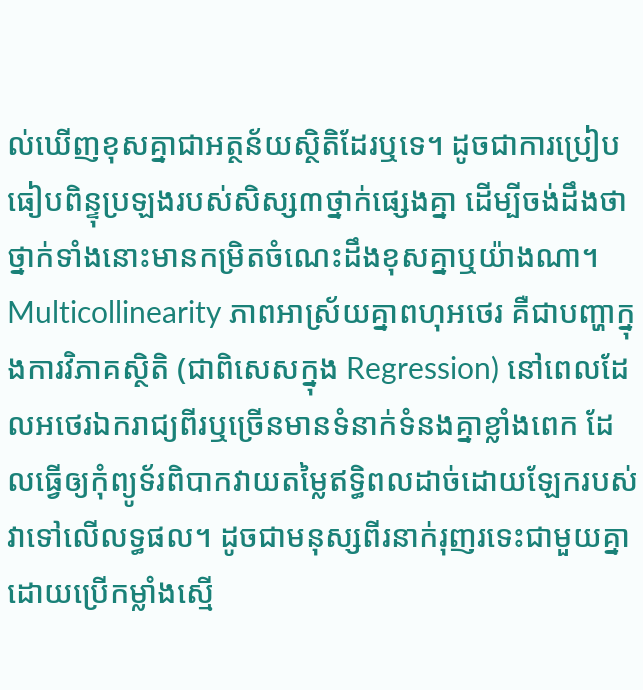ល់ឃើញខុសគ្នាជាអត្ថន័យស្ថិតិដែរឬទេ។ ដូចជាការប្រៀបធៀបពិន្ទុប្រឡងរបស់សិស្ស៣ថ្នាក់ផ្សេងគ្នា ដើម្បីចង់ដឹងថាថ្នាក់ទាំងនោះមានកម្រិតចំណេះដឹងខុសគ្នាឬយ៉ាងណា។
Multicollinearity ភាពអាស្រ័យគ្នាពហុអថេរ គឺជាបញ្ហាក្នុងការវិភាគស្ថិតិ (ជាពិសេសក្នុង Regression) នៅពេលដែលអថេរឯករាជ្យពីរឬច្រើនមានទំនាក់ទំនងគ្នាខ្លាំងពេក ដែលធ្វើឲ្យកុំព្យូទ័រពិបាកវាយតម្លៃឥទ្ធិពលដាច់ដោយឡែករបស់វាទៅលើលទ្ធផល។ ដូចជាមនុស្សពីរនាក់រុញរទេះជាមួយគ្នាដោយប្រើកម្លាំងស្មើ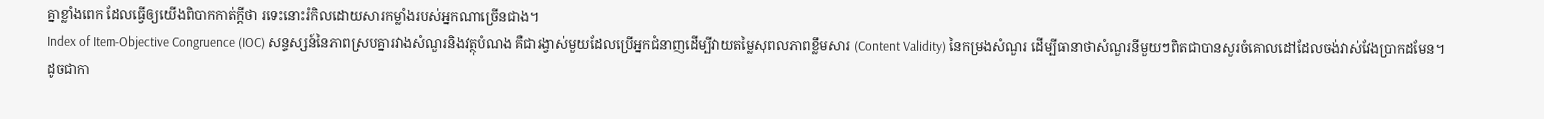គ្នាខ្លាំងពេក ដែលធ្វើឲ្យយើងពិបាកកាត់ក្តីថា រទេះនោះរំកិលដោយសារកម្លាំងរបស់អ្នកណាច្រើនជាង។
Index of Item-Objective Congruence (IOC) សន្ទស្សន៍នៃភាពស្របគ្នារវាងសំណួរនិងវត្ថុបំណង គឺជារង្វាស់មួយដែលប្រើអ្នកជំនាញដើម្បីវាយតម្លៃសុពលភាពខ្លឹមសារ (Content Validity) នៃកម្រងសំណួរ ដើម្បីធានាថាសំណួរនីមួយៗពិតជាបានសួរចំគោលដៅដែលចង់វាស់វែងប្រាកដមែន។ ដូចជាកា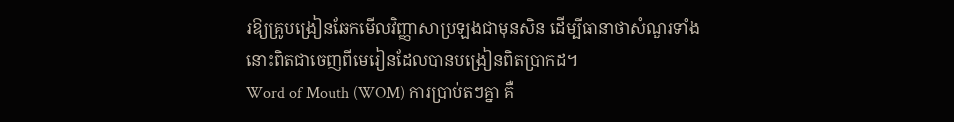រឱ្យគ្រូបង្រៀនឆែកមើលវិញ្ញាសាប្រឡងជាមុនសិន ដើម្បីធានាថាសំណួរទាំងនោះពិតជាចេញពីមេរៀនដែលបានបង្រៀនពិតប្រាកដ។
Word of Mouth (WOM) ការប្រាប់តៗគ្នា គឺ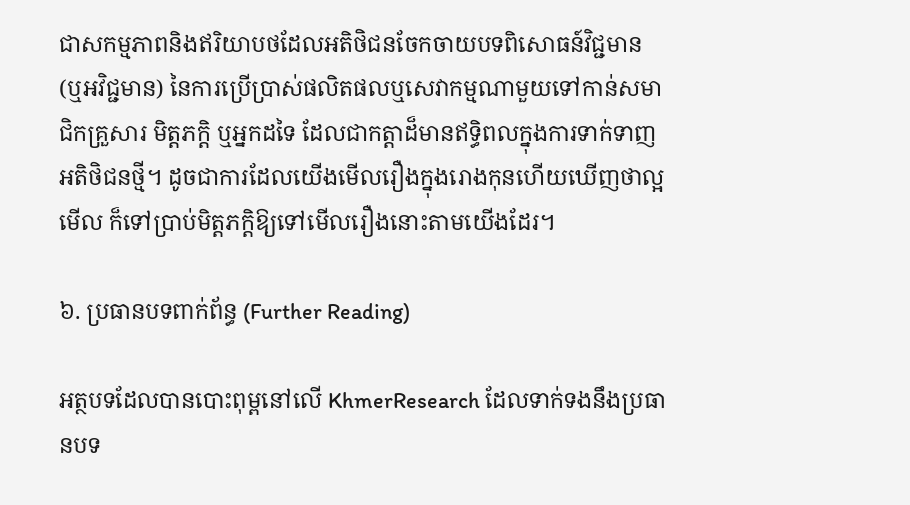ជាសកម្មភាពនិងឥរិយាបថដែលអតិថិជនចែកចាយបទពិសោធន៍វិជ្ជមាន (ឬអវិជ្ជមាន) នៃការប្រើប្រាស់ផលិតផលឬសេវាកម្មណាមួយទៅកាន់សមាជិកគ្រួសារ មិត្តភក្តិ ឬអ្នកដទៃ ដែលជាកត្តាដ៏មានឥទ្ធិពលក្នុងការទាក់ទាញអតិថិជនថ្មី។ ដូចជាការដែលយើងមើលរឿងក្នុងរោងកុនហើយឃើញថាល្អមើល ក៏ទៅប្រាប់មិត្តភក្តិឱ្យទៅមើលរឿងនោះតាមយើងដែរ។

៦. ប្រធានបទពាក់ព័ន្ធ (Further Reading)

អត្ថបទដែលបានបោះពុម្ពនៅលើ KhmerResearch ដែលទាក់ទងនឹងប្រធានបទ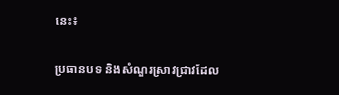នេះ៖

ប្រធានបទ និងសំណួរស្រាវជ្រាវដែល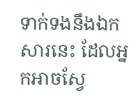ទាក់ទងនឹងឯកសារនេះ ដែលអ្នកអាចស្វែ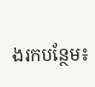ងរកបន្ថែម៖